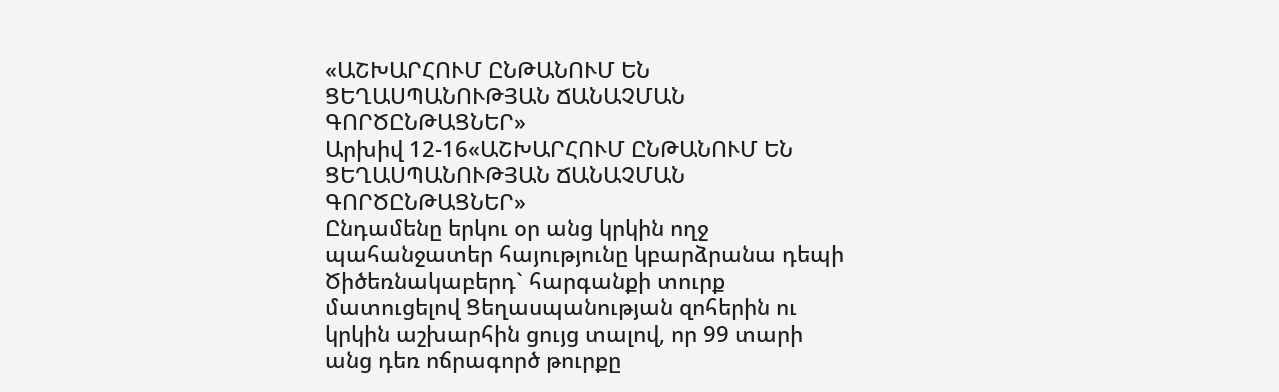«ԱՇԽԱՐՀՈՒՄ ԸՆԹԱՆՈՒՄ ԵՆ ՑԵՂԱՍՊԱՆՈՒԹՅԱՆ ՃԱՆԱՉՄԱՆ ԳՈՐԾԸՆԹԱՑՆԵՐ»
Արխիվ 12-16«ԱՇԽԱՐՀՈՒՄ ԸՆԹԱՆՈՒՄ ԵՆ ՑԵՂԱՍՊԱՆՈՒԹՅԱՆ ՃԱՆԱՉՄԱՆ ԳՈՐԾԸՆԹԱՑՆԵՐ»
Ընդամենը երկու օր անց կրկին ողջ պահանջատեր հայությունը կբարձրանա դեպի Ծիծեռնակաբերդ` հարգանքի տուրք մատուցելով Ցեղասպանության զոհերին ու կրկին աշխարհին ցույց տալով, որ 99 տարի անց դեռ ոճրագործ թուրքը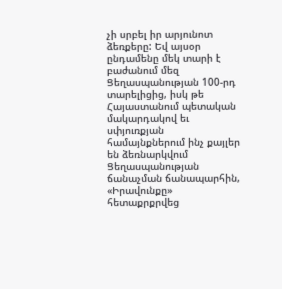չի սրբել իր արյունոտ ձեռքերը: Եվ այսօր ընդամենը մեկ տարի է բաժանում մեզ Ցեղասպանության 100-րդ տարելիցից, իսկ թե Հայաստանում պետական մակարդակով եւ սփյուռքյան համայնքներում ինչ քայլեր են ձեռնարկվում Ցեղասպանության ճանաչման ճանապարհին, «Իրավունքը» հետաքրքրվեց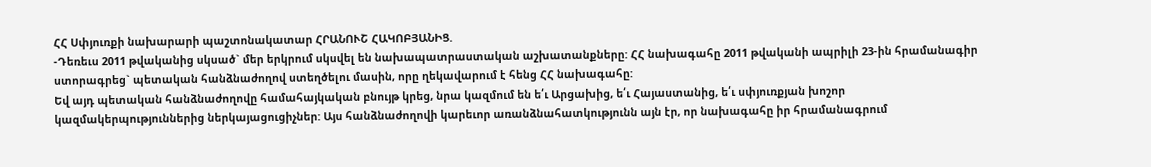ՀՀ Սփյուռքի նախարարի պաշտոնակատար ՀՐԱՆՈՒՇ ՀԱԿՈԲՅԱՆԻՑ.
-Դեռեւս 2011 թվականից սկսած` մեր երկրում սկսվել են նախապատրաստական աշխատանքները: ՀՀ նախագահը 2011 թվականի ապրիլի 23-ին հրամանագիր ստորագրեց` պետական հանձնաժողով ստեղծելու մասին, որը ղեկավարում է հենց ՀՀ նախագահը:
Եվ այդ պետական հանձնաժողովը համահայկական բնույթ կրեց, նրա կազմում են ե՛ւ Արցախից, ե՛ւ Հայաստանից, ե՛ւ սփյուռքյան խոշոր կազմակերպություններից ներկայացուցիչներ: Այս հանձնաժողովի կարեւոր առանձնահատկությունն այն էր, որ նախագահը իր հրամանագրում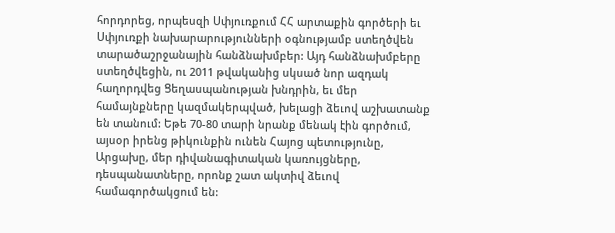հորդորեց, որպեսզի Սփյուռքում ՀՀ արտաքին գործերի եւ Սփյուռքի նախարարությունների օգնությամբ ստեղծվեն տարածաշրջանային հանձնախմբեր: Այդ հանձնախմբերը ստեղծվեցին, ու 2011 թվականից սկսած նոր ազդակ հաղորդվեց Ցեղասպանության խնդրին, եւ մեր համայնքները կազմակերպված, խելացի ձեւով աշխատանք են տանում: Եթե 70-80 տարի նրանք մենակ էին գործում, այսօր իրենց թիկունքին ունեն Հայոց պետությունը, Արցախը, մեր դիվանագիտական կառույցները,
դեսպանատները, որոնք շատ ակտիվ ձեւով համագործակցում են: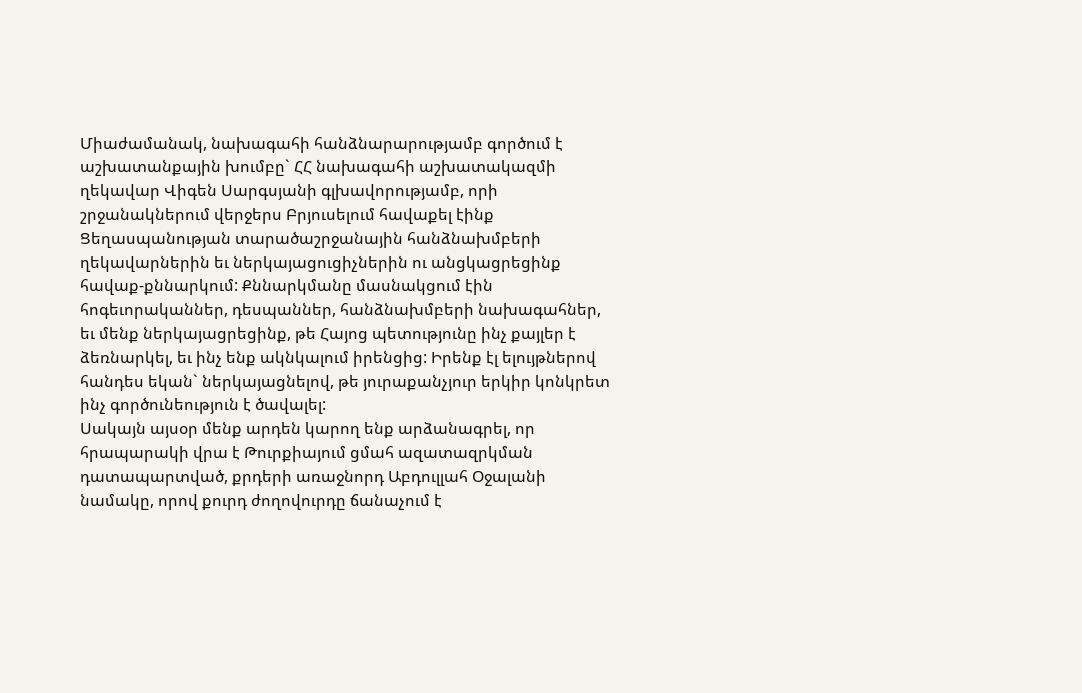Միաժամանակ, նախագահի հանձնարարությամբ գործում է աշխատանքային խումբը` ՀՀ նախագահի աշխատակազմի ղեկավար Վիգեն Սարգսյանի գլխավորությամբ, որի շրջանակներում վերջերս Բրյուսելում հավաքել էինք Ցեղասպանության տարածաշրջանային հանձնախմբերի ղեկավարներին եւ ներկայացուցիչներին ու անցկացրեցինք հավաք-քննարկում: Քննարկմանը մասնակցում էին հոգեւորականներ, դեսպաններ, հանձնախմբերի նախագահներ, եւ մենք ներկայացրեցինք, թե Հայոց պետությունը ինչ քայլեր է ձեռնարկել, եւ ինչ ենք ակնկալում իրենցից: Իրենք էլ ելույթներով հանդես եկան` ներկայացնելով, թե յուրաքանչյուր երկիր կոնկրետ ինչ գործունեություն է ծավալել:
Սակայն այսօր մենք արդեն կարող ենք արձանագրել, որ հրապարակի վրա է Թուրքիայում ցմահ ազատազրկման դատապարտված, քրդերի առաջնորդ Աբդուլլահ Օջալանի նամակը, որով քուրդ ժողովուրդը ճանաչում է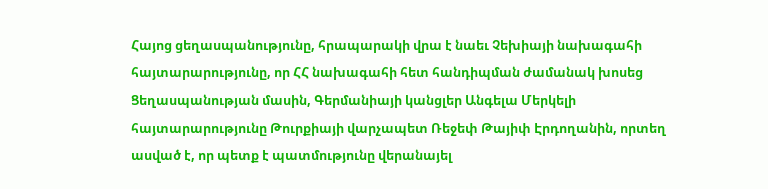Հայոց ցեղասպանությունը, հրապարակի վրա է նաեւ Չեխիայի նախագահի հայտարարությունը, որ ՀՀ նախագահի հետ հանդիպման ժամանակ խոսեց Ցեղասպանության մասին, Գերմանիայի կանցլեր Անգելա Մերկելի հայտարարությունը Թուրքիայի վարչապետ Ռեջեփ Թայիփ Էրդողանին, որտեղ ասված է, որ պետք է պատմությունը վերանայել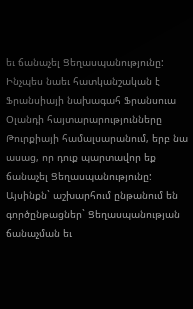եւ ճանաչել Ցեղասպանությունը: Ինչպես նաեւ հատկանշական է Ֆրանսիայի նախագահ Ֆրանսուա Օլանդի հայտարարությունները Թուրքիայի համալսարանում, երբ նա ասաց, որ դուք պարտավոր եք ճանաչել Ցեղասպանությունը: Այսինքն` աշխարհում ընթանում են գործընթացներ` Ցեղասպանության ճանաչման եւ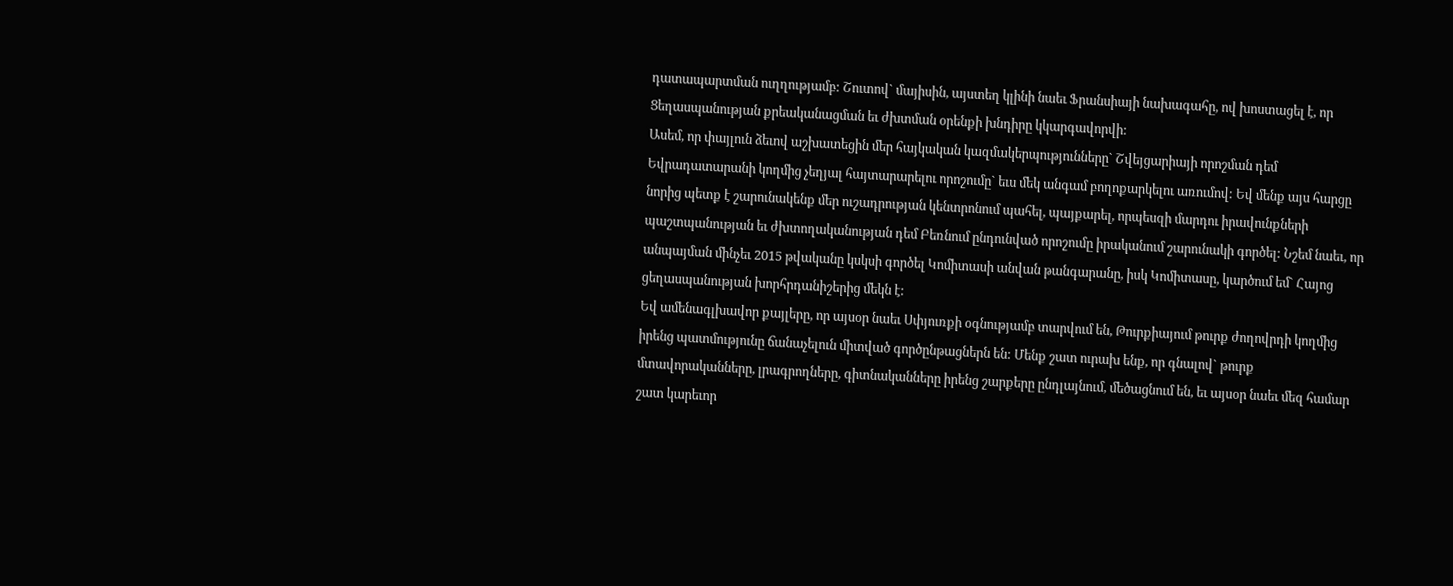դատապարտման ուղղությամբ: Շուտով` մայիսին, այստեղ կլինի նաեւ Ֆրանսիայի նախագահը, ով խոստացել է, որ Ցեղասպանության քրեականացման եւ ժխտման օրենքի խնդիրը կկարգավորվի:
Ասեմ, որ փայլուն ձեւով աշխատեցին մեր հայկական կազմակերպությունները` Շվեյցարիայի որոշման դեմ Եվրադատարանի կողմից չեղյալ հայտարարելու որոշումը` եւս մեկ անգամ բողոքարկելու առումով: Եվ մենք այս հարցը նորից պետք է շարունակենք մեր ուշադրության կենտրոնում պահել, պայքարել, որպեսզի մարդու իրավունքների պաշտպանության եւ ժխտողականության դեմ Բեռնում ընդունված որոշումը իրականում շարունակի գործել: Նշեմ նաեւ, որ անպայման մինչեւ 2015 թվականը կսկսի գործել Կոմիտասի անվան թանգարանը, իսկ Կոմիտասը, կարծում եմ` Հայոց ցեղասպանության խորհրդանիշերից մեկն է:
Եվ ամենագլխավոր քայլերը, որ այսօր նաեւ Սփյուռքի օգնությամբ տարվում են, Թուրքիայում թուրք ժողովրդի կողմից իրենց պատմությունը ճանաչելուն միտված գործընթացներն են: Մենք շատ ուրախ ենք, որ գնալով` թուրք մտավորականները, լրագրողները, գիտնականները իրենց շարքերը ընդլայնում, մեծացնում են, եւ այսօր նաեւ մեզ համար շատ կարեւոր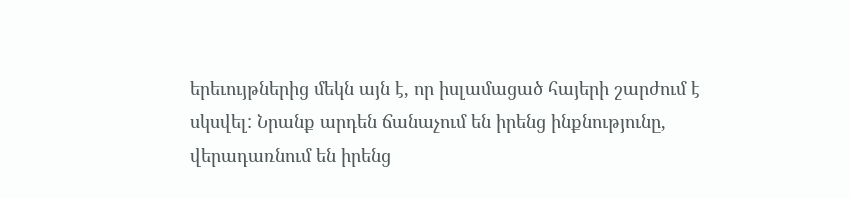երեւույթներից մեկն այն է, որ իսլամացած հայերի շարժում է սկսվել: Նրանք արդեն ճանաչում են իրենց ինքնությունը, վերադառնում են իրենց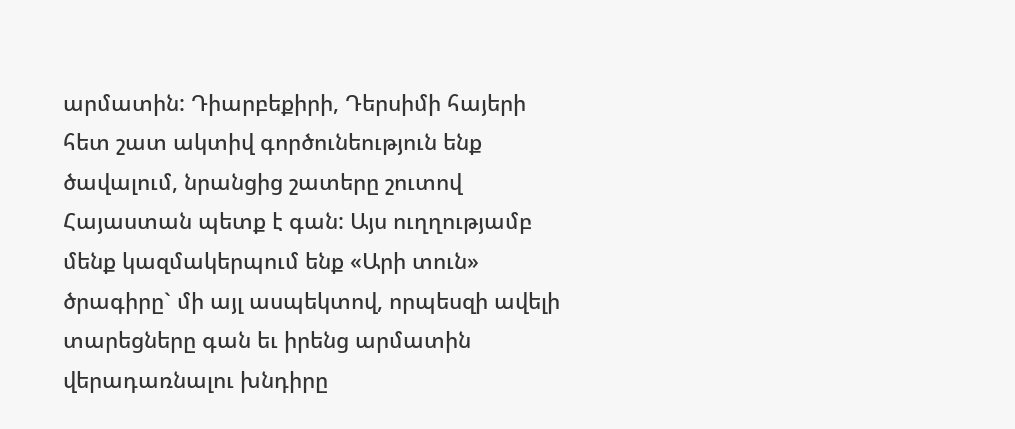արմատին: Դիարբեքիրի, Դերսիմի հայերի հետ շատ ակտիվ գործունեություն ենք ծավալում, նրանցից շատերը շուտով Հայաստան պետք է գան: Այս ուղղությամբ մենք կազմակերպում ենք «Արի տուն» ծրագիրը` մի այլ ասպեկտով, որպեսզի ավելի տարեցները գան եւ իրենց արմատին վերադառնալու խնդիրը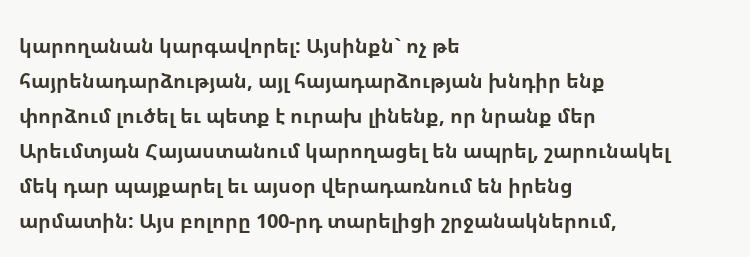կարողանան կարգավորել: Այսինքն` ոչ թե հայրենադարձության, այլ հայադարձության խնդիր ենք փորձում լուծել եւ պետք է ուրախ լինենք, որ նրանք մեր Արեւմտյան Հայաստանում կարողացել են ապրել, շարունակել մեկ դար պայքարել եւ այսօր վերադառնում են իրենց արմատին: Այս բոլորը 100-րդ տարելիցի շրջանակներում,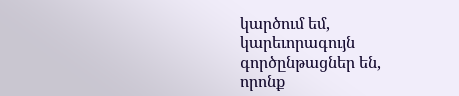կարծում եմ, կարեւորագույն գործընթացներ են, որոնք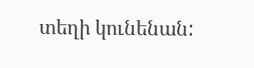տեղի կունենան: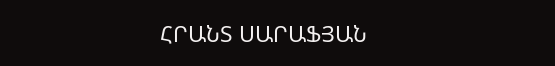ՀՐԱՆՏ ՍԱՐԱՖՅԱՆ